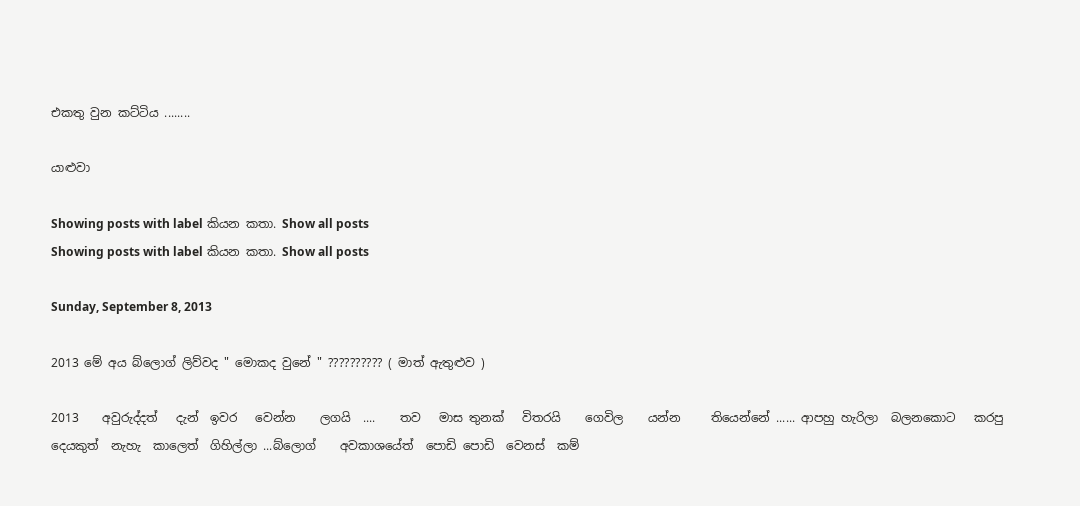එකතු වුන කට්ටිය ........

යාළුවා

Showing posts with label කියන කතා. Show all posts
Showing posts with label කියන කතා. Show all posts

Sunday, September 8, 2013

2013 මේ අය බ්ලොග් ලිව්වද " මොකද වුනේ " ?????????? ( මාත් ඇතුළුව )

2013    අවුරුද්දත්   දැන්  ඉවර   වෙන්න    ලගයි  ....    තව   මාස තුනක්   විතරයි    ගෙවිල    යන්න     තියෙන්නේ ...... ආපහු හැරිලා  බලනකොට   කරපු  දෙයකුත්  නැහැ  කාලෙත්  ගිහිල්ලා ...බ්ලොග්    අවකාශයේත්  පොඩි පොඩි  වෙනස්  කම්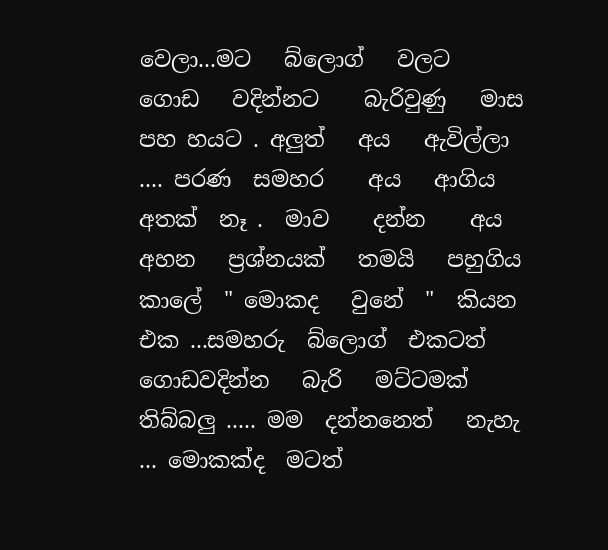වෙලා...මට   බ්ලොග්   වලට    ගොඩ   වදින්නට    බැරිවුණු   මාස    පහ හයට . අලුත්   අය   ඇවිල්ලා  .... පරණ  සමහර    අය   ආගිය  අතක්  නෑ .  මාව    දන්න    අය  අහන   ප්‍රශ්නයක්   තමයි   පහුගිය   කාලේ  " මොකද   වුනේ  "  කියන   එක ...සමහරු  බ්ලොග්  එකටත්    ගොඩවදින්න   බැරි   මට්ටමක්  තිබ්බලු ..... මම  දන්නනෙත්   නැහැ ... මොකක්ද  මටත්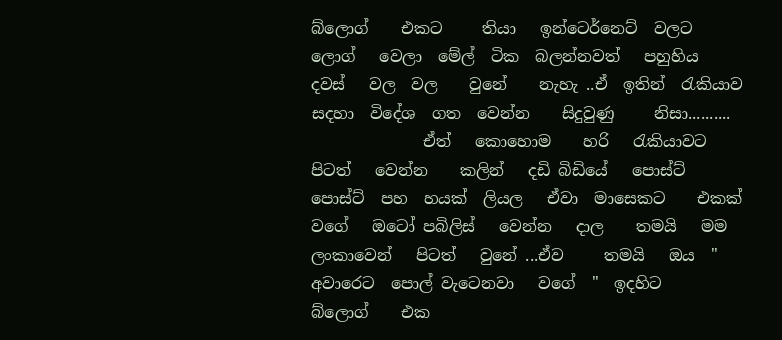බ්ලොග්    එකට     තියා   ඉන්ටෙර්නෙට්  වලට    ලොග්   වෙලා  මේල්  ටික  බලන්නවත්   පහුහිය     දවස්   වල  වල    වුනේ    නැහැ ..ඒ  ඉතින්  රැකියාව  සදහා  විදේශ  ගත  වෙන්න    සිදුවුණු     නිසා..........
              ඒත්   කොහොම    හරි   රැකියාවට    පිටත්   වෙන්න    කලින්   දඩි බිඩියේ   පොස්ට්   පොස්ට්  පහ  හයක්  ලියල   ඒවා  මාසෙකට    එකක්   වගේ   ඔටෝ පබිලිස්   වෙන්න   දාල    තමයි   මම   ලංකාවෙන්   පිටත්   වුනේ ...ඒව     තමයි   ඔය  " අවාරෙට  පොල් වැටෙනවා   වගේ  "  ඉදහිට    බ්ලොග්    එක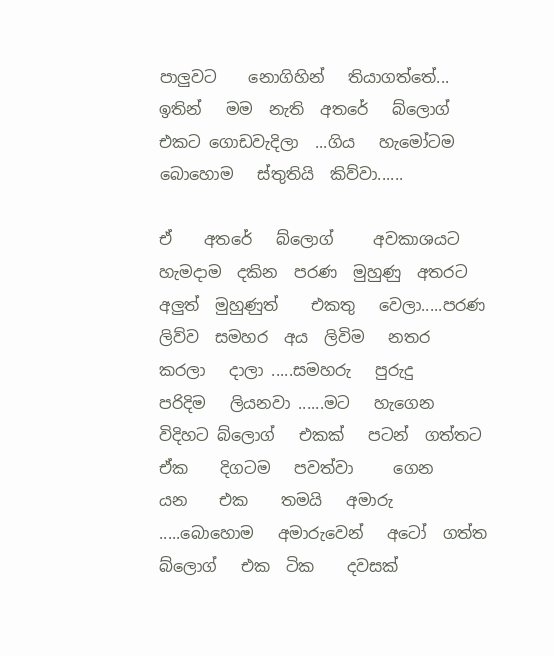පාලුවට    නොගිහින්   තියාගත්තේ...  ඉතින්   මම  නැති  අතරේ   බ්ලොග්    එකට ගොඩවැදිලා  ...ගිය   හැමෝටම    බොහොම   ස්තුතියි  කිව්වා......

ඒ    අතරේ   බ්ලොග්     අවකාශයට    හැමදාම  දකින  පරණ  මුහුණු  අතරට  අලුත්  මුහුණුත්    එකතු   වෙලා.....පරණ  ලිව්ව  සමහර  අය  ලිවිම   නතර    කරලා   දාලා .....සමහරු   පුරුදු    පරිදිම   ලියනවා ......මට   හැගෙන    විදිහට බ්ලොග්   එකක්   පටන්  ගත්තට    ඒක    දිගටම   පවත්වා     ගෙන    යන    එක    තමයි   අමාරු .....බොහොම   අමාරුවෙන්   අටෝ  ගත්ත    බ්ලොග්   එක  ටික    දවසක්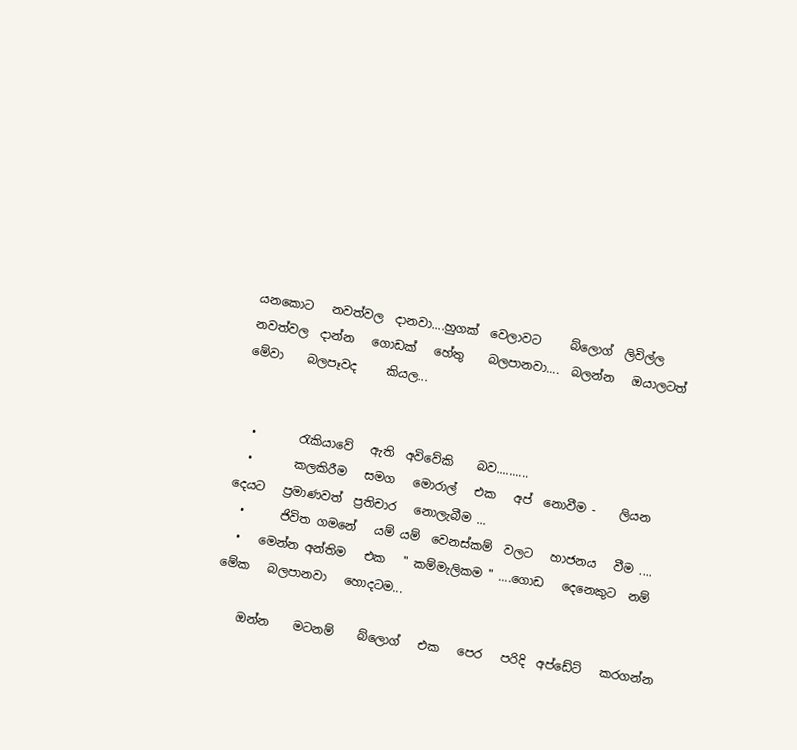යනකොට   නවත්වල  දානවා....හුගක්  වෙලාවට     බ්ලොග්  ලිවිල්ල   නවත්වල  දාන්න   ගොඩක්   හේතු    බලපානවා....  බලන්න   ඔයාලටත්     මේවා    බලපෑවද     කියල...


  •       රැකියාවේ   ඇති  අවිවේකි    බව..........
  •       කලකිරීම   සමග   මොරාල්   එක   අප්  නොවීම -    ලියන     දෙයට   ප්‍රමාණවත්  ප්‍රතිචාර   නොලැබීම ...
  •      ජිවිත ගමනේ   යම් යම්  වෙනස්කම්  වලට   හාජනය   වීම ....
  •   මෙන්න අන්තිම   එක   " කම්මැලිකම " ....ගොඩ   දෙනෙකුට  නම්   මේක   බලපානවා   හොදටම...

    ඔන්න    මටනම්    බ්ලොග්   එක   පෙර   පරිදි  අප්ඩේට්   කරගන්න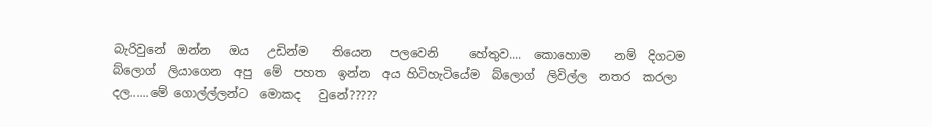බැරිවුනේ  ඔන්න   ඔය   උඩින්ම    තියෙන   පලවෙනි     හේතුව....  කොහොම    නම්  දිගටම   බ්ලොග්  ලියාගෙන  අපු  මේ  පහත  ඉන්න  අය හිටිහැටියේම  බ්ලොග්  ලිවිල්ල  නතර  කරලා  දල......මේ ගොල්ල්ලන්ට  මොකද   වුනේ?????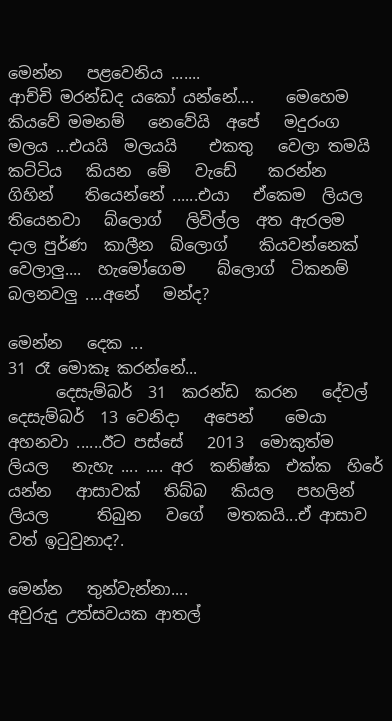මෙන්න   පළවෙනිය .......
ආච්චි මරන්ඩද යකෝ යන්නේ....    මෙහෙම    කියවේ මමනම්   නෙවේයි  අපේ   මදුරංග   මලය ...එයයි  මලයයි    එකතු   වෙලා තමයි  කට්ටිය   කියන  මේ   වැඩේ    කරන්න    ගිහින්    තියෙන්නේ ......එයා   ඒකෙම  ලියල    තියෙනවා   බ්ලොග්   ලිවිල්ල  අත ඇරලම   දාල පුර්ණ  කාලීන  බ්ලොග්    කියවන්නෙක්   වෙලාලු....  හැමෝගෙම    බ්ලොග්  ටිකනම්   බලනවලු ....අනේ   මන්ද?

මෙන්න   දෙක ...
31 රෑ මොකෑ කරන්නේ...
      දෙසැම්බර්  31  කරන්ඩ  කරන   දේවල්  දෙසැම්බර්  13 වෙනිදා   අපෙන්    මෙයා   අහනවා ......ඊට පස්සේ   2013  මොකුත්ම    ලියල   නැහැ .... .... අර  කනිෂ්ක  එක්ක  හිරේ   යන්න   ආසාවක්   තිබ්බ   කියල   පහලින්    ලියල      තිබුන   වගේ   මතකයි...ඒ ආසාව වත් ඉටුවුනාද?.

මෙන්න   තුන්වැන්නා....
අවුරුදු උත්සවයක ආතල්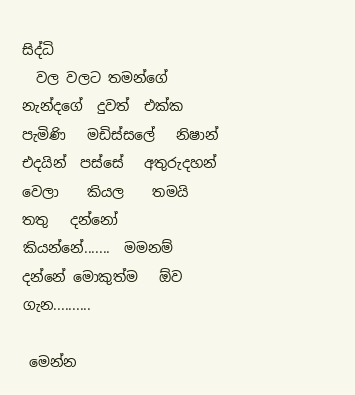සිද්ධි
  වල වලට තමන්ගේ  නැන්දගේ  දුවත්  එක්ක  පැමිණි   මඩිස්සලේ   නිෂාන්  එදයින්  පස්සේ   අතුරුදහන්   වෙලා    කියල    තමයි තතු   දන්නෝ   කියන්නේ.......  මමනම්  දන්නේ මොකුත්ම   ඕව   ගැන..........

 මෙන්න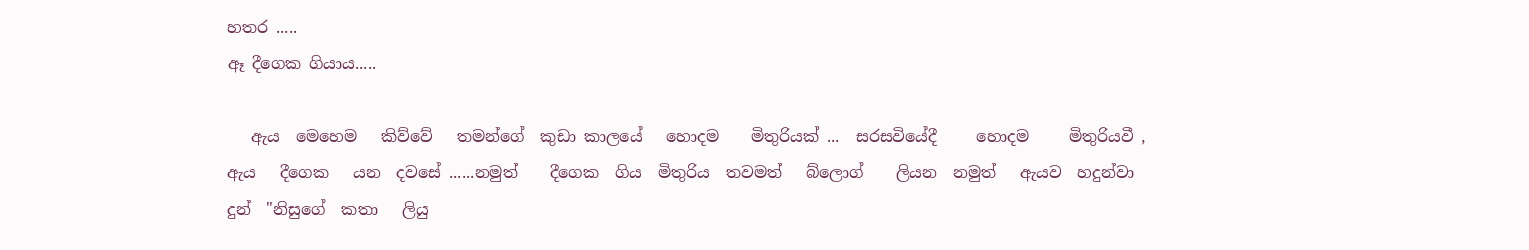හතර .....
ඈ දීගෙක ගියාය.....

   ඇය  මෙහෙම   කිව්වේ   තමන්ගේ  කුඩා කාලයේ   හොදම    මිතුරියක්‌ ...  සරසවියේදී     හොදම     මිතුරියවී ,  ඇය   දීගෙක   යන  දවසේ ......නමුත්    දීගෙක  ගිය  මිතුරිය  තවමත්   බ්ලොග්    ලියන  නමුත්   ඇයව  හදුන්වා  දුන්  "නිසුගේ  කතා   ලියු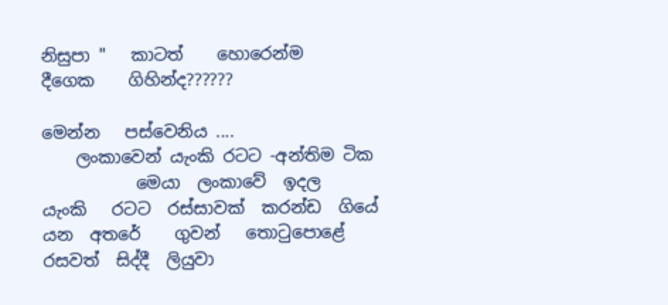නිසුපා "   කාටත්    හොරෙන්ම     දීගෙක    ගිහින්ද??????

මෙන්න   පස්වෙනිය ....
    ලංකාවෙන් යැංකි රටට -අන්තිම ටික
           මෙයා  ලංකාවේ  ඉදල  යැංකි   රටට  රස්සාවක්  කරන්ඩ  ගියේ   යන  අතරේ    ගුවන්   තොටුපොළේ රසවත්  සිද්දී  ලියුවා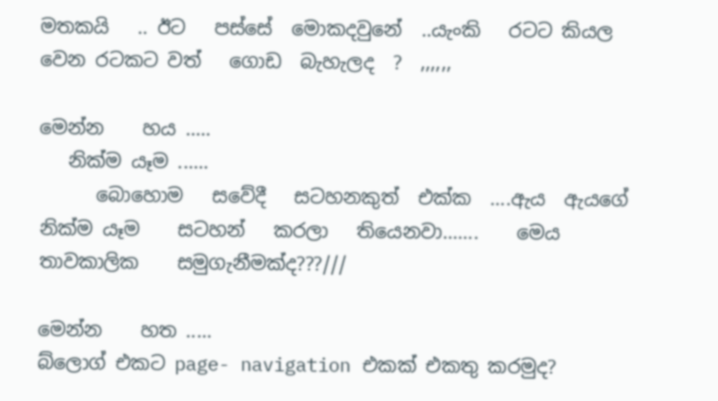මතකයි   .. ඊට   පස්සේ  මොකදවුනේ  ..යැංකි   රටට කියල වෙන රටකට වත්   ගොඩ  බැහැලද  ?  ,,,,,,

මෙන්න    හය .....
   නික්ම යෑම ......
      බොහොම   සවේදී   සටහනකුත්  එක්ක  ....ඇය  ඇයගේ  නික්ම යෑම    සටහන්   කරලා   තියෙනවා.......    මෙය   තාවකාලික    සමුගැනීමක්ද???///

මෙන්න    හත .....
බ්ලොග් එකට page- navigation එකක් එකතු කරමුද?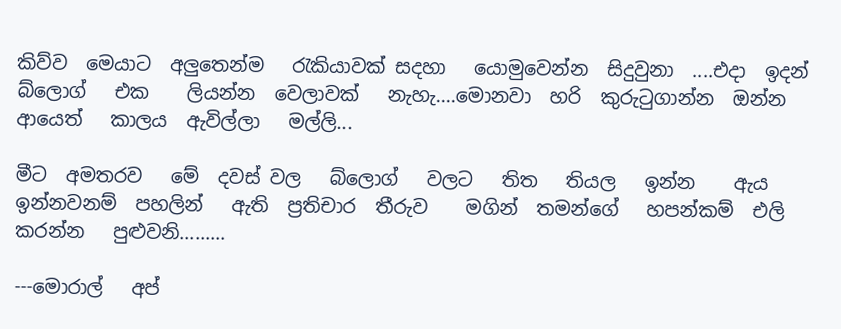කිව්ව  මෙයාට  අලුතෙන්ම   රැකියාවක් සදහා   යොමුවෙන්න  සිදුවුනා  ....එදා  ඉදන්    බ්ලොග්   එක    ලියන්න  වෙලාවක්   නැහැ....මොනවා  හරි  කුරුටුගාන්න  ඔන්න   ආයෙත්   කාලය  ඇවිල්ලා   මල්ලි...

මීට  අමතරව   මේ  දවස් වල   බ්ලොග්   වලට   තිත   තියල   ඉන්න    ඇය  ඉන්නවනම්  පහලින්   ඇති  ප්‍රතිචාර  තීරුව    මගින්  තමන්ගේ   හපන්කම්  එලි   කරන්න   පුළුවනි.........

---මොරාල්   අප්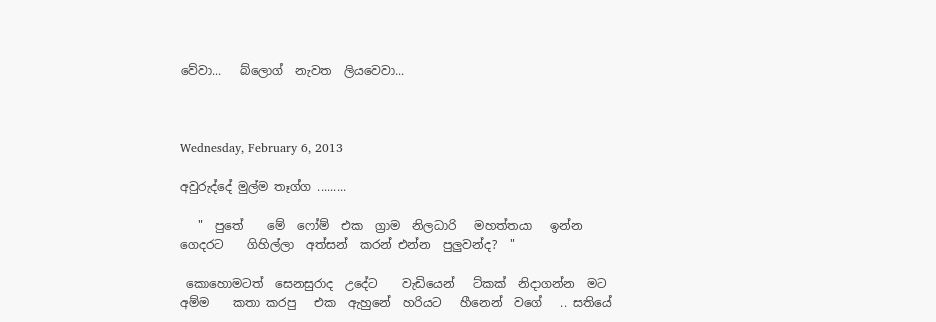වේවා...   බ්ලොග්  නැවත  ලියවෙවා...



Wednesday, February 6, 2013

අවුරුද්දේ මුල්ම තෑග්ග .........

   "  පුතේ    මේ  ෆෝම්  එක  ග්‍රාම  නිලධාරි   මහත්තයා   ඉන්න   ගෙදරට    ගිහිල්ලා  අත්සන්  කරන් එන්න  පුලුවන්ද?  "

 කොහොමටත්  සෙනසුරාද  උදේට    වැඩියෙන්   ට්කක්  නිදාගන්න  මට  අම්ම    කතා කරපු   එක  ඇහුනේ  හරියට   හීනෙන්  වගේ   .. සතියේ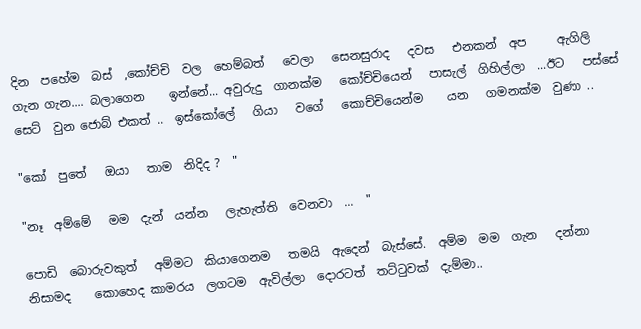දින  පහේම  බස්  ,කෝච්චි  වල  හෙම්බත්   වෙලා   සෙනසුරාද   දවස   එනකන්  අප     ඇගිලි  ගැන ගැන.... බලාගෙන    ඉන්නේ... අවුරුදු  ගානක්ම   කෝච්චියෙන්   පාසැල්  ගිහිල්ලා  ...ඊට‍   පස්සේ  සෙට්  වුන ජොබ් එකත් ..  ඉස්කෝලේ   ගියා   වගේ   කොච්චියෙන්ම    යන   ගමනක්ම  වුණා ..

"කෝ  පුතේ   ඔයා   තාම  නිදිද ?  "

"නෑ  අම්මේ   මම  දැන්  යන්න   ලැහැත්ති  වෙනවා  ...  "

පොඩි  බොරුවකුත්   අම්මට  කියාගෙනම   තමයි  ඇදෙන්  බැස්සේ.  අම්ම  මම  ගැන   දන්නා  නිසාමද    කොහෙද කාමරය  ලගටම  ඇවිල්ලා  දොරටත්  තට්ටුවක්  දැම්මා..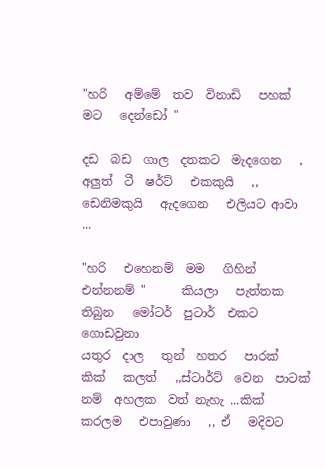"හරි   අම්මේ  තව  විනාඩි   පහක්‌  මට   දෙන්ඩෝ "

දඩ  බඩ  ගාල  දතකට  මැදගෙන   , අලුත්  ටී  ෂර්ට්   එකකුයි   ,,  ඩෙනිමකුයි   ඇදගෙන   එලියට ආවා ...

"හරි   එහෙනම්  මම   ගිහින්   එන්නනම් "      කියලා   පැත්තක    තිබුන   මෝටර්  පුටාර්  එකට   ගොඩවුනා
යතුර  දාල   තුන්  හතර   පාරක්  කික්   කලත්   ,,ස්ටාර්ට්  වෙන  පාටක්  නම්  අහලක  වත් නැහැ ...කික්  කරලම   එපාවුණා   ,, ඒ   මදිවට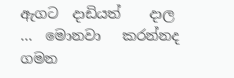ඇගට  දාඩියත්    දාල ...  මොනවා   කරන්නද   ගමන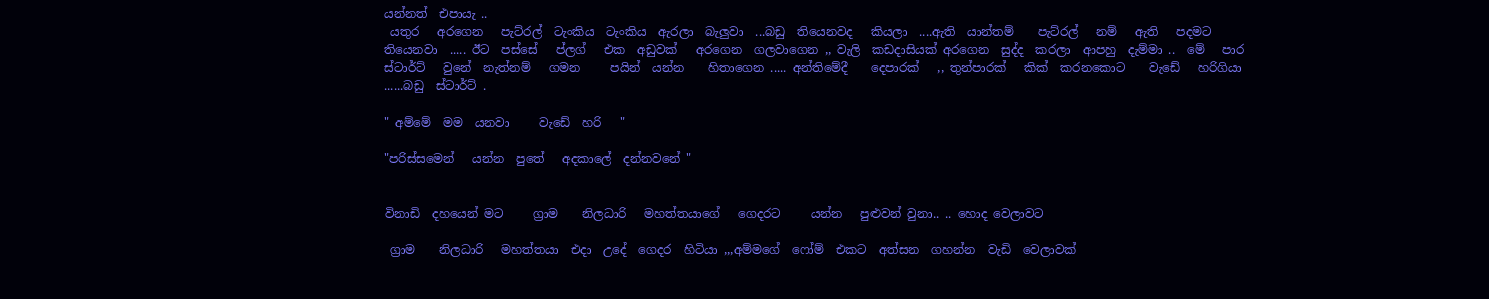යන්නත්  එපායැ ..
 යතුර   අරගෙන   පැට්රල්  ටැංකිය  ටැංකිය  ඇරලා  බැලුවා  ...බඩු  තියෙනවද   කියලා  ....ඇති  යාන්තම්    පැට්රල්   නම්   ඇති   පදමට   තියෙනවා  ..... ඊට  පස්සේ   ප්ලග්   එක  අඩුවක්   අරගෙන  ගලවාගෙන ,, වැලි  කඩදාසියක් අරගෙන  සුද්ද  කරලා  ආපහු  දැම්මා ..  මේ   පාර  ස්ටාර්ට්   වුනේ  නැත්නම්   ගමන     පයින්  යන්න    හිතාගෙන ..... අන්තිමේදී    දෙපාරක්   ,, තුන්පාරක්   කික්  කරනකොට    වැඩේ   හරිගියා  ......බඩු  ස්ටාර්ට් .

" අම්මේ  මම  යනවා     වැඩේ  හරි   "

"පරිස්සමෙන්   යන්න  පුතේ   අදකාලේ  දන්නවනේ "


විනාඩි  දහයෙන් මට     ග්‍රාම    නිලධාරි   මහත්තයාගේ   ගෙදරට     යන්න   පුළුවන් වුනා.. .. හොද වෙලාවට

 ග්‍රාම    නිලධාරි   මහත්තයා  එදා  උදේ  ගෙදර  හිටියා ,,,අම්මගේ  ෆෝම්  එකට  අත්සන  ගහන්න  වැඩි  වෙලාවක්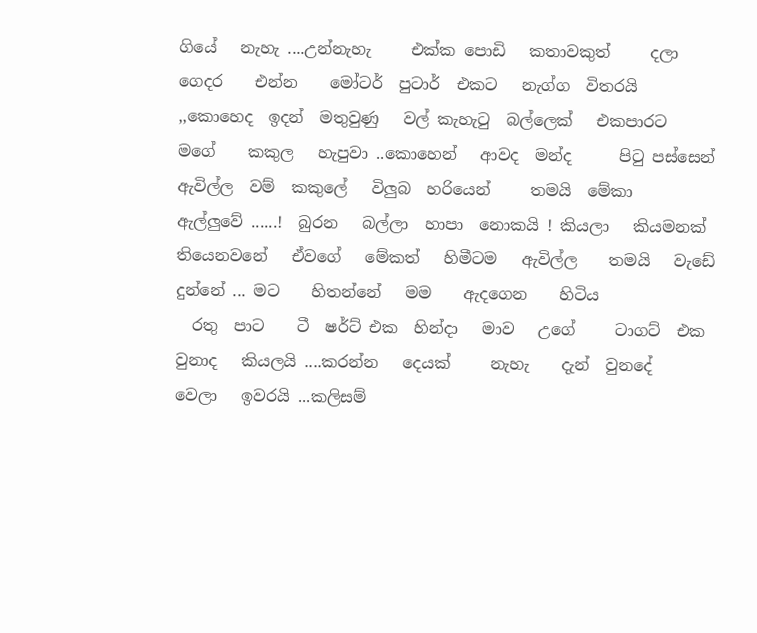ගියේ   නැහැ ....උන්නැහැ     එක්ක පොඩි   කතාවකුත්     දලා   ගෙදර    එන්න    මෝටර්  පුටාර්  එකට   නැග්ග  විතරයි ,,කොහෙද  ඉදන්  මතුවුණු   වල් කැහැටු  බල්ලෙක්   එකපාරට  මගේ    කකුල   හැපුවා ..කොහෙන්   ආවද  මන්ද      පිටු පස්සෙන්    ඇවිල්ල  වම්  කකුලේ   විලුබ  හරියෙන්     තමයි  මේකා   ඇල්ලුවේ ......!  බුරන   බල්ලා  හාපා  නොකයි ! කියලා   කියමනක්  තියෙනවනේ   ඒවගේ   මේකත්   හිමීටම   ඇවිල්ල    තමයි   වැඩේ  දුන්නේ ... මට    හිතන්නේ   මම    ඇදගෙන    හිටිය
  රතු  පාට    ටී  ෂර්ට් එක  හින්දා   මාව   උගේ     ටාගට්  එක    වුනාද   කියලයි ....කරන්න   දෙයක්     නැහැ    දැන්  වුනදේ   වෙලා   ඉවරයි ...කලිසම්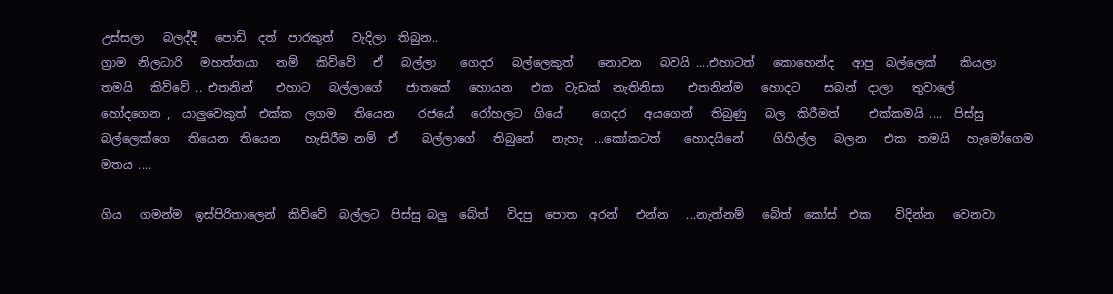උස්සලා   බලද්දී   පොඩි  දත්  පාරකුත්   වැදිලා  තිබුන..
ග්‍රාම  නිලධාරි   මහත්තයා   නම්   කිව්වේ   ඒ   බල්ලා    ගෙදර   බල්ලෙකුත්    නොවන   බවයි ....එහාටත්   කොහෙන්ද   ආපු  බල්ලෙක්    කියලා   තමයි   කිව්වේ .. එතනින්    එහාට   බල්ලාගේ    ජාතකේ   හොයන   එක  වැඩක්  නැතිනිසා    එතනින්ම   හොදට    සබන්  දාලා   තුවාලේ    හෝදගෙන ,  යාලුවෙකුත්  එක්ක  ලගම   තියෙන    රජයේ   රෝහලට  ගියේ     ගෙදර   අයගෙන්   තිබුණු   බල  කිරීමත්     එක්කමයි ....  පිස්සු  බල්ලෙක්ගෙ   තියෙන  තියෙන    හැසිරීම නම්  ඒ    බල්ලාගේ   තිබුනේ   නැහැ  ...කෝකටත්    හොදයිනේ     ගිහිල්ල   බලන   එක  තමයි   හැමෝගෙම  මතය ....

ගිය   ගමන්ම  ඉස්පිරිතාලෙන්  කිව්වේ  බල්ලට  පිස්සු බලු  බේත්   විදපු  පොත  අරන්   එන්න   ...නැත්නම්   බේත්  කෝස්  එක    විදින්න   වෙනවා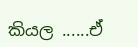කියල ......ඒ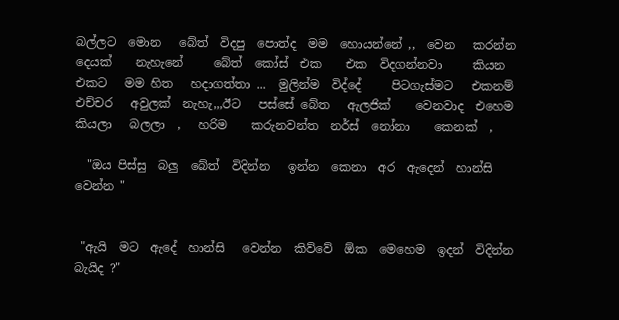බල්ලට  මොන   බේත්  විදපු  පොත්ද  මම  හොයන්නේ ,,  වෙන   කරන්න  දෙයක්    නැහැනේ     බේත්  කෝස්  එක    එක  විදගන්නවා     කියන  එකට   මම හිත   හදාගත්තා ...  මුලින්ම  විද්දේ     පිටගැස්මට   එකනම්    එච්චර   අවුලක්  නැහැ,,,ඊට   පස්සේ බේත   ඇලජික්    වෙනවාද  එහෙම    කියලා   බලලා  ,   හරිම    කරුනවන්ත  නර්ස්  නෝනා    කෙනක්  ,

  "ඔය පිස්සු  බලු  බේත්  විදින්න   ඉන්න  කෙනා  අර  ඇදෙන්  හාන්සි  වෙන්න "


 "ඇයි  මට  ඇදේ  හාන්සි   වෙන්න  කිව්වේ  ඕක  මෙහෙම  ඉදන්  විදින්න  බැයිද ?"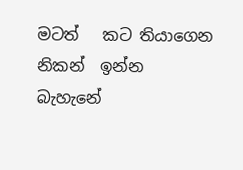මටත්   කට තියාගෙන  නිකන්  ඉන්න   බැහැනේ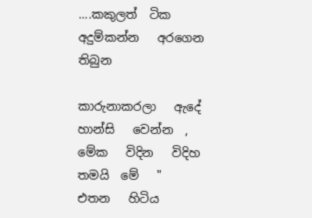....කකුලත්  ටික  අදුම්කන්න   අරගෙන    තිබුන

කාරුනාකරලා   ඇදේ  හාන්සි   වෙන්න  , මේක   විදින   විදිහ  තමයි  මේ   "  එතන   හිටිය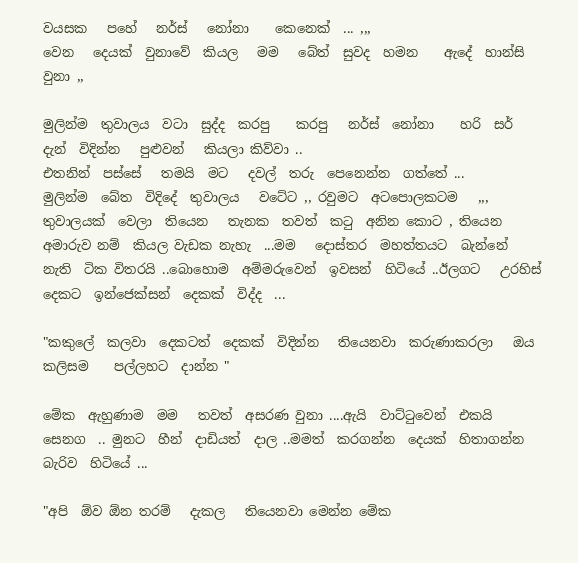වයසක   පහේ   නර්ස්   නෝනා    කෙනෙක්  ... ,,,
වෙන   දෙයක්  වුනාවේ  කියල   මම   බේත්  සුවද  හමන    ඇදේ  හාන්සි  වුනා ,,

මුලින්ම  තුවාලය  වටා  සුද්ද  කරපු    කරපු   නර්ස්  නෝනා    හරි  සර්  දැන්  විදින්න   පුළුවන්   කියලා කිව්වා ..
එතනින්  පස්සේ   තමයි  මට   දවල්  තරු  පෙනෙන්න  ගත්තේ ...
මුලින්ම  බේත  විදිදේ  තුවාලය   වටේට ,, රවුමට  අටපොලකටම   ,,, තුවාලයක්  වෙලා  තියෙන   තැනක  තවත්  කටු  අනින කොට , තියෙන  අමාරුව නම්  කියල වැඩක නැහැ  ...මම   දොස්තර  මහත්තයට  බැන්නේ  නැති  ටික විතරයි ..බොහොම  අම්මරුවෙන්  ඉවසන්  හිටියේ ..ඊලගට   උරහිස්    දෙකට  ඉන්ජෙක්සන්  දෙකක්  විද්ද  ...

"කකුලේ  කලවා  දෙකටත්  දෙකක්  විදින්න   තියෙනවා  කරුණාකරලා   ඔය කලිසම    පල්ලහට  දාන්න "

මේක  ඇහුණාම  මම   තවත්  අසරණ වුනා ....ඇයි  වාට්ටුවෙන්  එකයි  සෙනග  .. මුනට  හීන්  දාඩියත්  දාල ..මමත්  කරගන්න  දෙයක්  හිතාගන්න  බැරිව  හිටියේ ...

"අපි  ඕව ඕන තරම්   දැකල   තියෙනවා මෙන්න මේක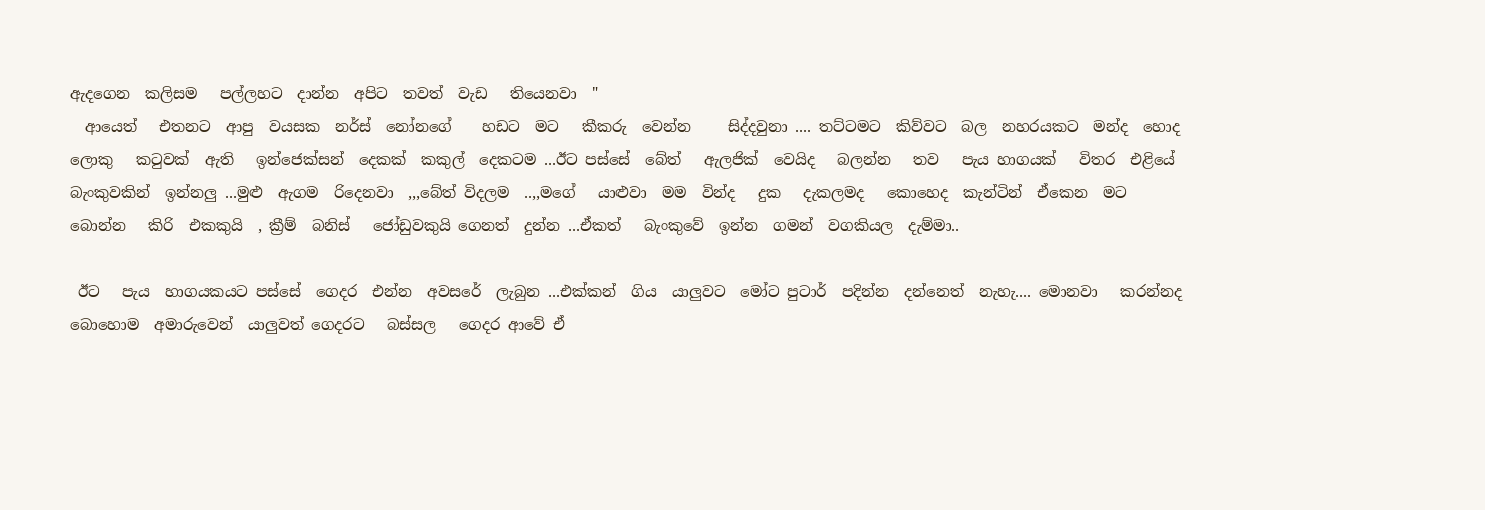ඇදගෙන  කලිසම   පල්ලහට  දාන්න  අපිට  තවත්  වැඩ   තියෙනවා  "
  ආයෙත්   එතනට  ආපු  වයසක  නර්ස්  නෝනගේ    හඩට  මට   කීකරු  වෙන්න     සිද්දවුනා .... තට්ටමට  කිව්වට  බල  නහරයකට  මන්ද  හොද  ලොකු   කටුවක්  ඇති   ඉන්ජෙක්සන්  දෙකක්  කකුල්  දෙකටම ...ඊට පස්සේ  බේත්   ඇලජික්  වෙයිද   බලන්න   තව   පැය හාගයක්‌   විතර  එළියේ   බැංකුවකින්  ඉන්නලු ...මුළු  ඇගම  රිදෙනවා  ,,,බේත් විදලම  ..,,මගේ   යාළුවා  මම  වින්ද   දුක   දැකලමද   කොහෙද  කැන්ටින්  ඒකෙන  මට  බොන්න   කිරි  එකකුයි  , ක්‍රීම්  බනිස්   ජෝඩුවකුයි ගෙනත්  දුන්න ...ඒකත්   බැංකුවේ  ඉන්න  ගමන්  වගකියල  දැම්මා..

 ඊට   පැය  හාගයකයට පස්සේ  ගෙදර  එන්න  අවසරේ  ලැබුන ...එක්කන්  ගිය  යාලුවට  මෝට පුටාර්  පදින්න  දන්නෙත්  නැහැ.... මොනවා   කරන්නද   බොහොම  අමාරුවෙන්  යාලුවත් ගෙදරට   බස්සල   ගෙදර ආවේ ඒ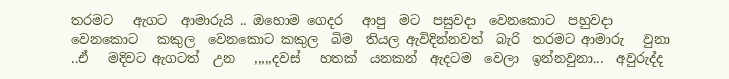තරමට   ඇගට  ආමාරුයි .. ඔහොම ගෙදර   ආපු  මට  පසුවදා  වෙනකොට  පහුවදා   වෙනකොට   කකුල  වෙනකොට කකුල  බිම  තියල ඇවිදින්නවත්  බැරි  තරමට ආමාරු   වුනා ..ඒ   මදිවට ඇගටත්  උන   ,,,,,දවස්   හතක්  යනකන්  ඇදටම  වෙලා  ඉන්නවුනා...  අවුරුද්ද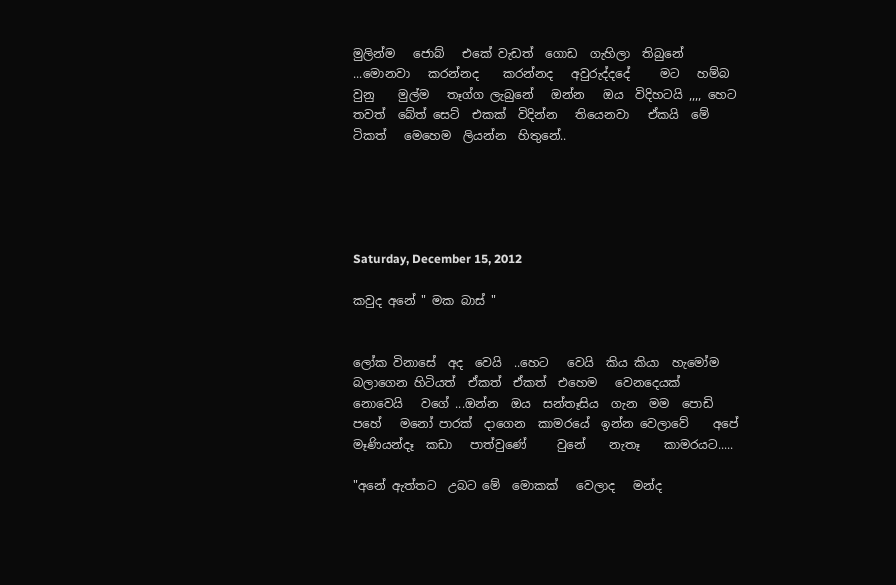මුලින්ම   ජොබ්   එකේ වැඩත්  ගොඩ  ගැහිලා  තිබුනේ ...මොනවා   කරන්නද    කරන්නද   අවුරුද්දදේ     මට   හම්බ වුනු    මුල්ම   තෑග්ග ලැබුනේ   ඔන්න   ඔය  විදිහටයි ,,,, හෙට තවත්  බේත් සෙට්  එකක්  විදින්න   තියෙනවා   ඒකයි  මේ   ටිකත්   මෙහෙම  ලියන්න  හිතුනේ..





Saturday, December 15, 2012

කවුද අනේ " මක බාස් "


ලෝක විනාසේ  අද  වෙයි  ..හෙට   වෙයි  කිය කියා  හැමෝම   බලාගෙන හිටියත්  ඒකත්  ඒකත්  එහෙම   වෙනදෙයක්  නොවෙයි   වගේ ...ඔන්න  ඔය  සන්තෑසිය  ගැන  මම  පොඩි  පහේ   මනෝ පාරක්  දාගෙන  කාමරයේ  ඉන්න වෙලාවේ    අපේ   මෑණියන්දෑ  කඩා   පාත්වුණේ     වුනේ    නැතෑ    කාමරයට.....

"අනේ ඇත්තට  උබට මේ  මොකක්   වෙලාද   මන්ද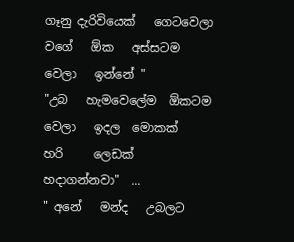ගෑනු දැරිවියෙක්   ගෙටවෙලා  වගේ   ඕක   අස්සටම   වෙලා   ඉන්නේ "
"උබ   හැමවෙලේම  ඕකටම  වෙලා   ඉදල  මොකක්   හරි     ලෙඩක්    හදාගන්නවා"  ...
" අනේ   මන්ද   උබලට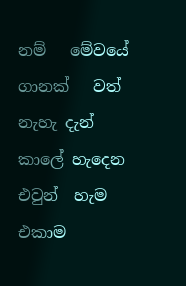නම්   මේවයේ   ගානක්   වත්   නැහැ දැන්    කාලේ හැදෙන  එවුන්  හැම  එකාම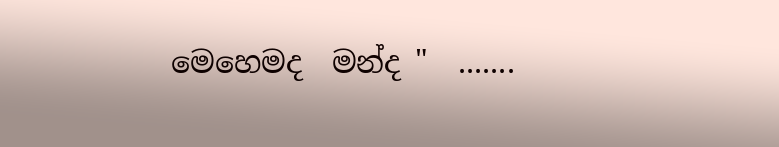මෙහෙමද  මන්ද "  .......